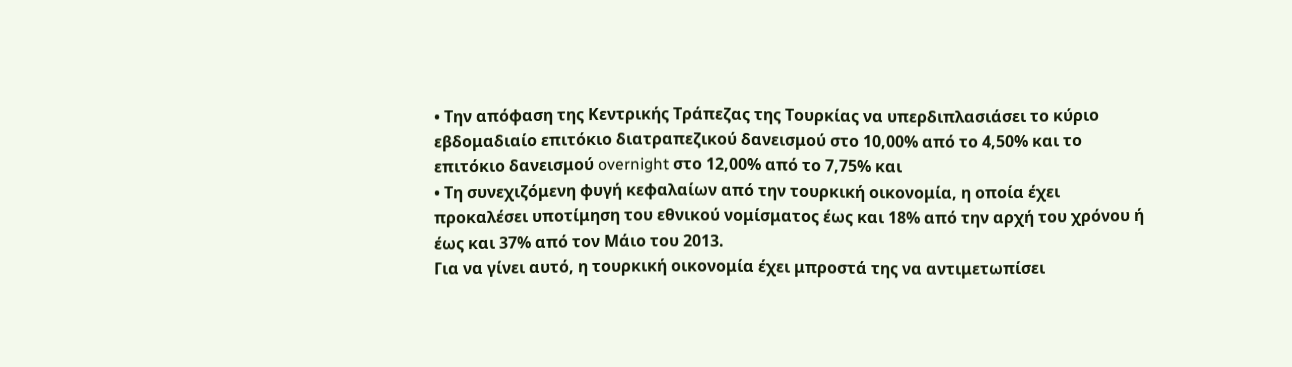• Την απόφαση της Κεντρικής Τράπεζας της Τουρκίας να υπερδιπλασιάσει το κύριο εβδομαδιαίο επιτόκιο διατραπεζικού δανεισμού στο 10,00% από το 4,50% και το επιτόκιο δανεισμού overnight στο 12,00% από το 7,75% και
• Τη συνεχιζόμενη φυγή κεφαλαίων από την τουρκική οικονομία, η οποία έχει προκαλέσει υποτίμηση του εθνικού νομίσματος έως και 18% από την αρχή του χρόνου ή έως και 37% από τον Μάιο του 2013.
Για να γίνει αυτό, η τουρκική οικονομία έχει μπροστά της να αντιμετωπίσει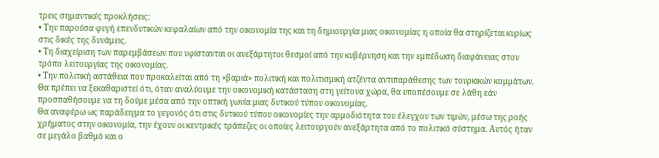τρεις σημαντικές προκλήσεις:
• Την παρούσα φυγή επενδυτικών κεφαλαίων από την οικονομία της και τη δημιουργία μιας οικονομίας η οποία θα στηρίζεται κυρίως στις δικές της δυνάμεις.
• Τη διαχείριση των παρεμβάσεων που υφίστανται οι ανεξάρτητοι θεσμοί από την κυβέρνηση και την εμπέδωση διαφάνειας στον τρόπο λειτουργίας της οικονομίας.
• Την πολιτική αστάθεια που προκαλείται από τη «βαριά» πολιτική και πολιτισμική ατζέντα αντιπαράθεσης των τουρκικών κομμάτων.
Θα πρέπει να ξεκαθαριστεί ότι, όταν αναλύουμε την οικονομική κατάσταση στη γείτονα χώρα, θα υποπέσουμε σε λάθη εάν προσπαθήσουμε να τη δούμε μέσα από την οπτική γωνία μιας δυτικού τύπου οικονομίας.
Θα αναφέρω ως παράδειγμα το γεγονός ότι στις δυτικού τύπου οικονομίες την αρμοδιότητα του έλεγχου των τιμών, μέσω της ροής χρήματος στην οικονομία, την έχουν οι κεντρικές τράπεζες οι οποίες λειτουργούν ανεξάρτητα από το πολιτικό σύστημα. Αυτός ήταν σε μεγάλο βαθμό και ο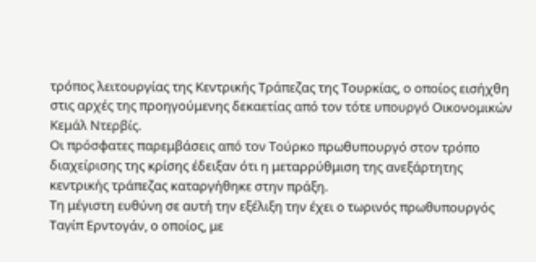τρόπος λειτουργίας της Κεντρικής Τράπεζας της Τουρκίας, ο οποίος εισήχθη στις αρχές της προηγούμενης δεκαετίας από τον τότε υπουργό Οικονομικών Kεμάλ Ντερβίς.
Οι πρόσφατες παρεμβάσεις από τον Τούρκο πρωθυπουργό στον τρόπο διαχείρισης της κρίσης έδειξαν ότι η μεταρρύθμιση της ανεξάρτητης κεντρικής τράπεζας καταργήθηκε στην πράξη.
Τη μέγιστη ευθύνη σε αυτή την εξέλιξη την έχει ο τωρινός πρωθυπουργός Ταγίπ Ερντογάν, ο οποίος, με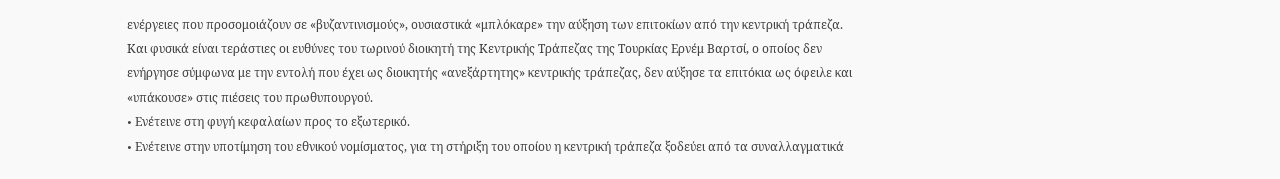ενέργειες που προσομοιάζουν σε «βυζαντινισμούς», ουσιαστικά «μπλόκαρε» την αύξηση των επιτοκίων από την κεντρική τράπεζα. Και φυσικά είναι τεράστιες οι ευθύνες του τωρινού διοικητή της Κεντρικής Τράπεζας της Τουρκίας Ερνέμ Βαρτσί, ο οποίος δεν ενήργησε σύμφωνα με την εντολή που έχει ως διοικητής «ανεξάρτητης» κεντρικής τράπεζας, δεν αύξησε τα επιτόκια ως όφειλε και «υπάκουσε» στις πιέσεις του πρωθυπουργού.
• Eνέτεινε στη φυγή κεφαλαίων προς το εξωτερικό.
• Eνέτεινε στην υποτίμηση του εθνικού νομίσματος, για τη στήριξη του οποίου η κεντρική τράπεζα ξοδεύει από τα συναλλαγματικά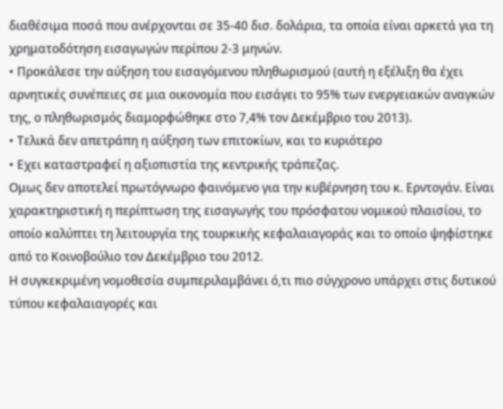διαθέσιμα ποσά που ανέρχονται σε 35-40 δισ. δολάρια, τα οποία είναι αρκετά για τη χρηματοδότηση εισαγωγών περίπου 2-3 μηνών.
• Προκάλεσε την αύξηση του εισαγόμενου πληθωρισμού (αυτή η εξέλιξη θα έχει αρνητικές συνέπειες σε μια οικονομία που εισάγει το 95% των ενεργειακών αναγκών της, ο πληθωρισμός διαμορφώθηκε στο 7,4% τον Δεκέμβριο του 2013).
• Τελικά δεν απετράπη η αύξηση των επιτοκίων, και το κυριότερο
• Εχει καταστραφεί η αξιοπιστία της κεντρικής τράπεζας.
Ομως δεν αποτελεί πρωτόγνωρο φαινόμενο για την κυβέρνηση του κ. Ερντογάν. Είναι χαρακτηριστική η περίπτωση της εισαγωγής του πρόσφατου νομικού πλαισίου, το οποίο καλύπτει τη λειτουργία της τουρκικής κεφαλαιαγοράς και το οποίο ψηφίστηκε από το Κοινοβούλιο τον Δεκέμβριο του 2012.
Η συγκεκριμένη νομοθεσία συμπεριλαμβάνει ό,τι πιο σύγχρονο υπάρχει στις δυτικού τύπου κεφαλαιαγορές και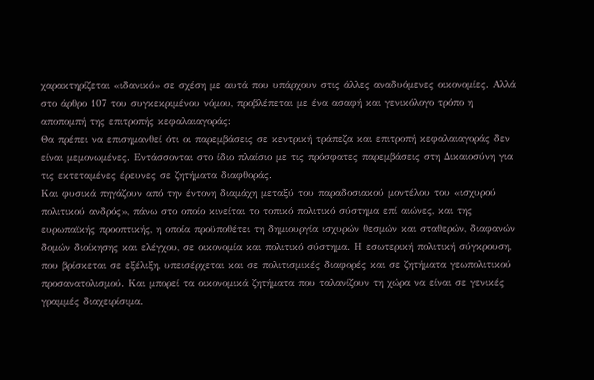χαρακτηρίζεται «ιδανικό» σε σχέση με αυτά που υπάρχουν στις άλλες αναδυόμενες οικονομίες. Αλλά στο άρθρο 107 του συγκεκριμένου νόμου, προβλέπεται με ένα ασαφή και γενικόλογο τρόπο η αποπομπή της επιτροπής κεφαλαιαγοράς:
Θα πρέπει να επισημανθεί ότι οι παρεμβάσεις σε κεντρική τράπεζα και επιτροπή κεφαλαιαγοράς δεν είναι μεμονωμένες. Εντάσσονται στο ίδιο πλαίσιο με τις πρόσφατες παρεμβάσεις στη Δικαιοσύνη για τις εκτεταμένες έρευνες σε ζητήματα διαφθοράς.
Και φυσικά πηγάζουν από την έντονη διαμάχη μεταξύ του παραδοσιακού μοντέλου του «ισχυρού πολιτικού ανδρός», πάνω στο οποίο κινείται το τοπικό πολιτικό σύστημα επί αιώνες, και της ευρωπαϊκής προοπτικής, η οποία προϋποθέτει τη δημιουργία ισχυρών θεσμών και σταθερών, διαφανών δομών διοίκησης και ελέγχου, σε οικονομία και πολιτικό σύστημα. Η εσωτερική πολιτική σύγκρουση, που βρίσκεται σε εξέλιξη, υπεισέρχεται και σε πολιτισμικές διαφορές και σε ζητήματα γεωπολιτικού προσανατολισμού. Και μπορεί τα οικονομικά ζητήματα που ταλανίζουν τη χώρα να είναι σε γενικές γραμμές διαχειρίσιμα.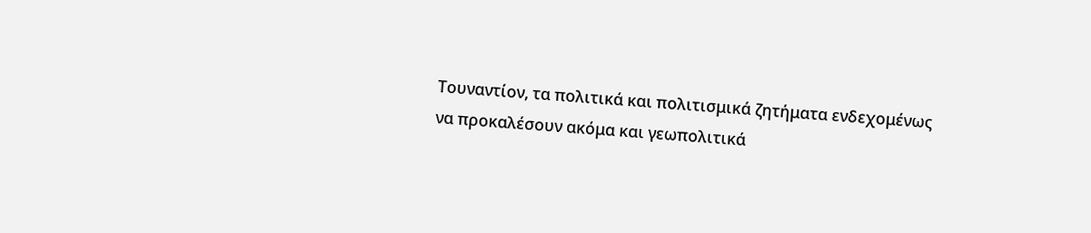Τουναντίον, τα πολιτικά και πολιτισμικά ζητήματα ενδεχομένως να προκαλέσουν ακόμα και γεωπολιτικά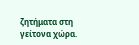ζητήματα στη γείτονα χώρα.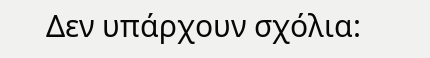Δεν υπάρχουν σχόλια: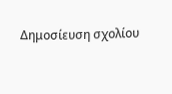Δημοσίευση σχολίου